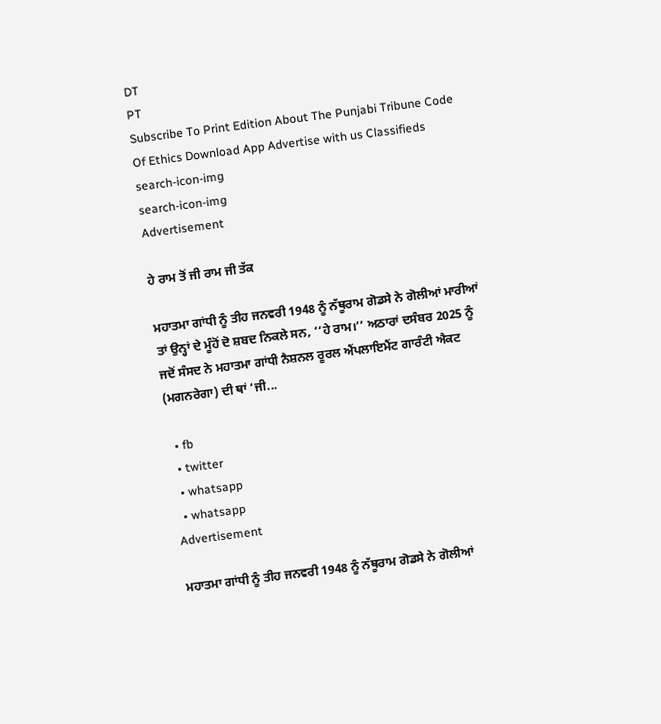DT
PT
Subscribe To Print Edition About The Punjabi Tribune Code Of Ethics Download App Advertise with us Classifieds
search-icon-img
search-icon-img
Advertisement

ਹੇ ਰਾਮ ਤੋਂ ਜੀ ਰਾਮ ਜੀ ਤੱਕ

ਮਹਾਤਮਾ ਗਾਂਧੀ ਨੂੰ ਤੀਹ ਜਨਵਰੀ 1948 ਨੂੰ ਨੱਥੂਰਾਮ ਗੋਡਸੇ ਨੇ ਗੋਲੀਆਂ ਮਾਰੀਆਂ ਤਾਂ ਉਨ੍ਹਾਂ ਦੇ ਮੂੰਹੋਂ ਦੋ ਸ਼ਬਦ ਨਿਕਲੇ ਸਨ, ‘‘ਹੇ ਰਾਮ।’’ ਅਠਾਰਾਂ ਦਸੰਬਰ 2025 ਨੂੰ ਜਦੋਂ ਸੰਸਦ ਨੇ ਮਹਾਤਮਾ ਗਾਂਧੀ ਨੈਸ਼ਨਲ ਰੂਰਲ ਐਂਪਲਾਇਮੈਂਟ ਗਾਰੰਟੀ ਐਕਟ (ਮਗਨਰੇਗਾ) ਦੀ ਥਾਂ ‘ਜੀ...

  • fb
  • twitter
  • whatsapp
  • whatsapp
Advertisement

ਮਹਾਤਮਾ ਗਾਂਧੀ ਨੂੰ ਤੀਹ ਜਨਵਰੀ 1948 ਨੂੰ ਨੱਥੂਰਾਮ ਗੋਡਸੇ ਨੇ ਗੋਲੀਆਂ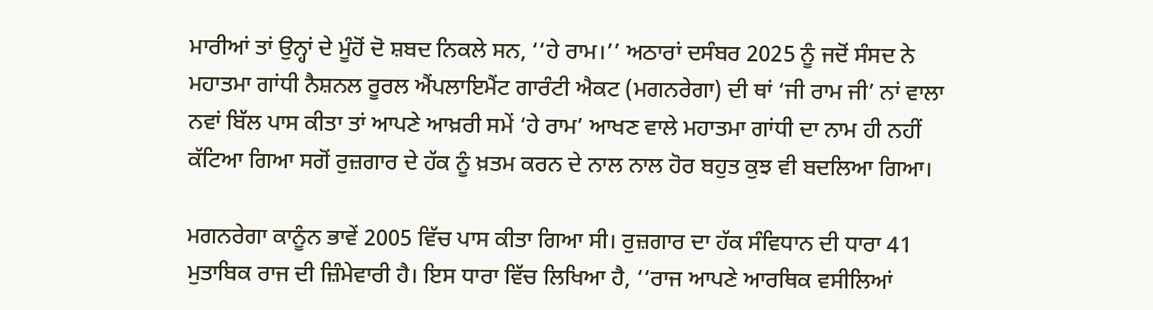ਮਾਰੀਆਂ ਤਾਂ ਉਨ੍ਹਾਂ ਦੇ ਮੂੰਹੋਂ ਦੋ ਸ਼ਬਦ ਨਿਕਲੇ ਸਨ, ‘‘ਹੇ ਰਾਮ।’’ ਅਠਾਰਾਂ ਦਸੰਬਰ 2025 ਨੂੰ ਜਦੋਂ ਸੰਸਦ ਨੇ ਮਹਾਤਮਾ ਗਾਂਧੀ ਨੈਸ਼ਨਲ ਰੂਰਲ ਐਂਪਲਾਇਮੈਂਟ ਗਾਰੰਟੀ ਐਕਟ (ਮਗਨਰੇਗਾ) ਦੀ ਥਾਂ ‘ਜੀ ਰਾਮ ਜੀ’ ਨਾਂ ਵਾਲਾ ਨਵਾਂ ਬਿੱਲ ਪਾਸ ਕੀਤਾ ਤਾਂ ਆਪਣੇ ਆਖ਼ਰੀ ਸਮੇਂ ‘ਹੇ ਰਾਮ’ ਆਖਣ ਵਾਲੇ ਮਹਾਤਮਾ ਗਾਂਧੀ ਦਾ ਨਾਮ ਹੀ ਨਹੀਂ ਕੱਟਿਆ ਗਿਆ ਸਗੋਂ ਰੁਜ਼ਗਾਰ ਦੇ ਹੱਕ ਨੂੰ ਖ਼ਤਮ ਕਰਨ ਦੇ ਨਾਲ ਨਾਲ ਹੋਰ ਬਹੁਤ ਕੁਝ ਵੀ ਬਦਲਿਆ ਗਿਆ।

ਮਗਨਰੇਗਾ ਕਾਨੂੰਨ ਭਾਵੇਂ 2005 ਵਿੱਚ ਪਾਸ ਕੀਤਾ ਗਿਆ ਸੀ। ਰੁਜ਼ਗਾਰ ਦਾ ਹੱਕ ਸੰਵਿਧਾਨ ਦੀ ਧਾਰਾ 41 ਮੁਤਾਬਿਕ ਰਾਜ ਦੀ ਜ਼ਿੰਮੇਵਾਰੀ ਹੈ। ਇਸ ਧਾਰਾ ਵਿੱਚ ਲਿਖਿਆ ਹੈ, ‘‘ਰਾਜ ਆਪਣੇ ਆਰਥਿਕ ਵਸੀਲਿਆਂ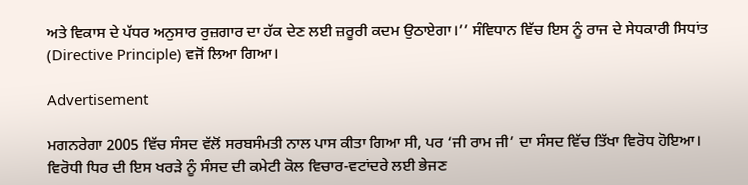ਅਤੇ ਵਿਕਾਸ ਦੇ ਪੱਧਰ ਅਨੁਸਾਰ ਰੁਜ਼ਗਾਰ ਦਾ ਹੱਕ ਦੇਣ ਲਈ ਜ਼ਰੂਰੀ ਕਦਮ ਉਠਾਏਗਾ।’’ ਸੰਵਿਧਾਨ ਵਿੱਚ ਇਸ ਨੂੰ ਰਾਜ ਦੇ ਸੇਧਕਾਰੀ ਸਿਧਾਂਤ (Directive Principle) ਵਜੋਂ ਲਿਆ ਗਿਆ।

Advertisement

ਮਗਨਰੇਗਾ 2005 ਵਿੱਚ ਸੰਸਦ ਵੱਲੋਂ ਸਰਬਸੰਮਤੀ ਨਾਲ ਪਾਸ ਕੀਤਾ ਗਿਆ ਸੀ, ਪਰ ‘ਜੀ ਰਾਮ ਜੀ’ ਦਾ ਸੰਸਦ ਵਿੱਚ ਤਿੱਖਾ ਵਿਰੋਧ ਹੋਇਆ। ਵਿਰੋਧੀ ਧਿਰ ਦੀ ਇਸ ਖਰੜੇ ਨੂੰ ਸੰਸਦ ਦੀ ਕਮੇਟੀ ਕੋਲ ਵਿਚਾਰ-ਵਟਾਂਦਰੇ ਲਈ ਭੇਜਣ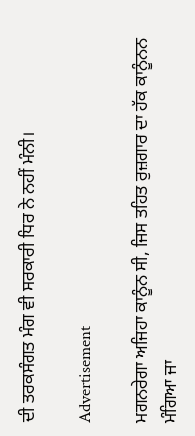ਦੀ ਤਰਕਸੰਗਤ ਮੰਗ ਵੀ ਸਰਕਾਰੀ ਧਿਰ ਨੇ ਨਹੀਂ ਮੰਨੀ।

Advertisement

ਮਗਨਰੇਗਾ ਅਜਿਹਾ ਕਾਨੂੰਨ ਸੀ, ਜਿਸ ਤਹਿਤ ਰੁਜ਼ਗਾਰ ਦਾ ਹੱਕ ਕਾਨੂੰਨਨ ਮੰਗਿਆ ਜਾ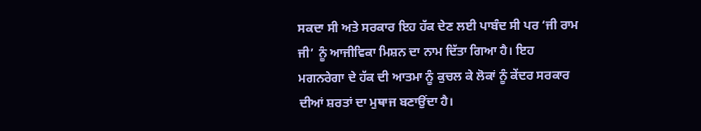ਸਕਦਾ ਸੀ ਅਤੇ ਸਰਕਾਰ ਇਹ ਹੱਕ ਦੇਣ ਲਈ ਪਾਬੰਦ ਸੀ ਪਰ ‘ਜੀ ਰਾਮ ਜੀ’ ਨੂੰ ਆਜੀਵਿਕਾ ਮਿਸ਼ਨ ਦਾ ਨਾਮ ਦਿੱਤਾ ਗਿਆ ਹੈ। ਇਹ ਮਗਨਰੇਗਾ ਦੇ ਹੱਕ ਦੀ ਆਤਮਾ ਨੂੰ ਕੁਚਲ ਕੇ ਲੋਕਾਂ ਨੂੰ ਕੇਂਦਰ ਸਰਕਾਰ ਦੀਆਂ ਸ਼ਰਤਾਂ ਦਾ ਮੁਥਾਜ ਬਣਾਉਂਦਾ ਹੈ।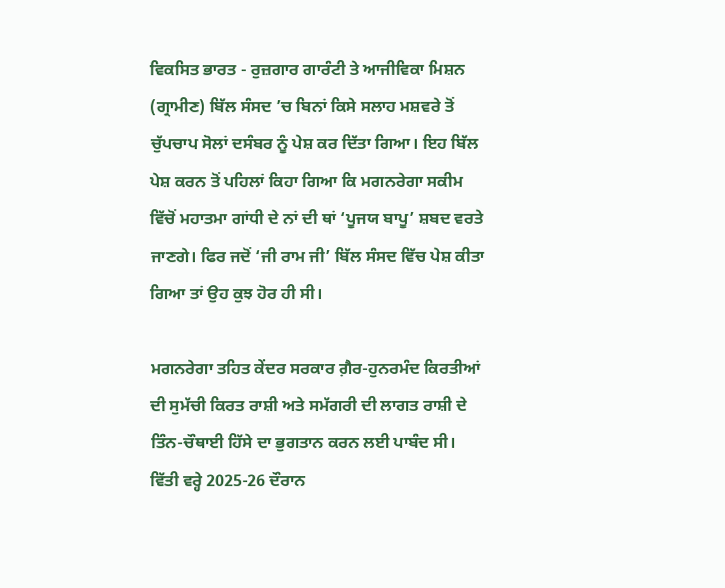ਵਿਕਸਿਤ ਭਾਰਤ - ਰੁਜ਼ਗਾਰ ਗਾਰੰਟੀ ਤੇ ਆਜੀਵਿਕਾ ਮਿਸ਼ਨ (ਗ੍ਰਾਮੀਣ) ਬਿੱਲ ਸੰਸਦ ’ਚ ਬਿਨਾਂ ਕਿਸੇ ਸਲਾਹ ਮਸ਼ਵਰੇ ਤੋਂ ਚੁੱਪਚਾਪ ਸੋਲਾਂ ਦਸੰਬਰ ਨੂੰ ਪੇਸ਼ ਕਰ ਦਿੱਤਾ ਗਿਆ। ਇਹ ਬਿੱਲ ਪੇਸ਼ ਕਰਨ ਤੋਂ ਪਹਿਲਾਂ ਕਿਹਾ ਗਿਆ ਕਿ ਮਗਨਰੇਗਾ ਸਕੀਮ ਵਿੱਚੋਂ ਮਹਾਤਮਾ ਗਾਂਧੀ ਦੇ ਨਾਂ ਦੀ ਥਾਂ ‘ਪੂਜਯ ਬਾਪੂ’ ਸ਼ਬਦ ਵਰਤੇ ਜਾਣਗੇ। ਫਿਰ ਜਦੋਂ ‘ਜੀ ਰਾਮ ਜੀ’ ਬਿੱਲ ਸੰਸਦ ਵਿੱਚ ਪੇਸ਼ ਕੀਤਾ ਗਿਆ ਤਾਂ ਉਹ ਕੁਝ ਹੋਰ ਹੀ ਸੀ।

ਮਗਨਰੇਗਾ ਤਹਿਤ ਕੇਂਦਰ ਸਰਕਾਰ ਗ਼ੈਰ-ਹੁਨਰਮੰਦ ਕਿਰਤੀਆਂ ਦੀ ਸੁਮੱਚੀ ਕਿਰਤ ਰਾਸ਼ੀ ਅਤੇ ਸਮੱਗਰੀ ਦੀ ਲਾਗਤ ਰਾਸ਼ੀ ਦੇ ਤਿੰਨ-ਚੌਥਾਈ ਹਿੱਸੇ ਦਾ ਭੁਗਤਾਨ ਕਰਨ ਲਈ ਪਾਬੰਦ ਸੀ। ਵਿੱਤੀ ਵਰ੍ਹੇ 2025-26 ਦੌਰਾਨ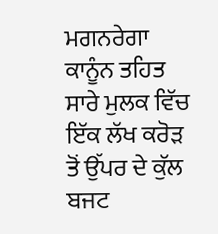ਮਗਨਰੇਗਾ ਕਾਨੂੰਨ ਤਹਿਤ ਸਾਰੇ ਮੁਲਕ ਵਿੱਚ ਇੱਕ ਲੱਖ ਕਰੋੜ ਤੋਂ ਉੱਪਰ ਦੇ ਕੁੱਲ ਬਜਟ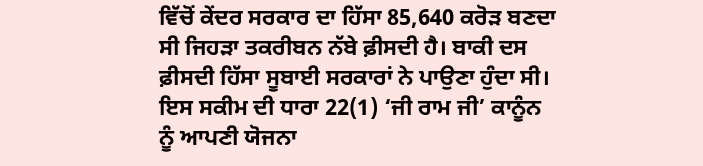ਵਿੱਚੋਂ ਕੇਂਦਰ ਸਰਕਾਰ ਦਾ ਹਿੱਸਾ 85,640 ਕਰੋੜ ਬਣਦਾ ਸੀ ਜਿਹੜਾ ਤਕਰੀਬਨ ਨੱਬੇ ਫ਼ੀਸਦੀ ਹੈ। ਬਾਕੀ ਦਸ ਫ਼ੀਸਦੀ ਹਿੱਸਾ ਸੂਬਾਈ ਸਰਕਾਰਾਂ ਨੇ ਪਾਉਣਾ ਹੁੰਦਾ ਸੀ। ਇਸ ਸਕੀਮ ਦੀ ਧਾਰਾ 22(1) ‘ਜੀ ਰਾਮ ਜੀ’ ਕਾਨੂੰਨ ਨੂੰ ਆਪਣੀ ਯੋਜਨਾ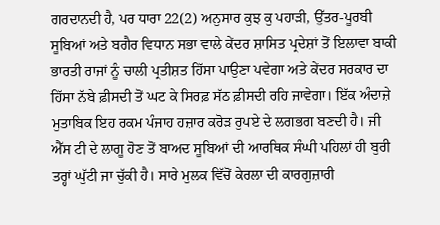ਗਰਦਾਨਦੀ ਹੈ, ਪਰ ਧਾਰਾ 22(2) ਅਨੁਸਾਰ ਕੁਝ ਕੁ ਪਹਾੜੀ, ਉੱਤਰ-ਪੂਰਬੀ ਸੂਬਿਆਂ ਅਤੇ ਬਗੈਰ ਵਿਧਾਨ ਸਭਾ ਵਾਲੇ ਕੇਂਦਰ ਸ਼ਾਸਿਤ ਪ੍ਰਦੇਸ਼ਾਂ ਤੋਂ ਇਲਾਵਾ ਬਾਕੀ ਭਾਰਤੀ ਰਾਜਾਂ ਨੂੰ ਚਾਲੀ ਪ੍ਰਤੀਸ਼ਤ ਹਿੱਸਾ ਪਾਉਣਾ ਪਵੇਗਾ ਅਤੇ ਕੇਂਦਰ ਸਰਕਾਰ ਦਾ ਹਿੱਸਾ ਨੱਬੇ ਫ਼ੀਸਦੀ ਤੋਂ ਘਟ ਕੇ ਸਿਰਫ਼ ਸੱਠ ਫ਼ੀਸਦੀ ਰਹਿ ਜਾਵੇਗਾ। ਇੱਕ ਅੰਦਾਜ਼ੇ ਮੁਤਾਬਿਕ ਇਹ ਰਕਮ ਪੰਜਾਹ ਹਜ਼ਾਰ ਕਰੋੜ ਰੁਪਏ ਦੇ ਲਗਭਗ ਬਣਦੀ ਹੈ। ਜੀ ਐੱਸ ਟੀ ਦੇ ਲਾਗੂ ਹੋਣ ਤੋਂ ਬਾਅਦ ਸੂਬਿਆਂ ਦੀ ਆਰਥਿਕ ਸੰਘੀ ਪਹਿਲਾਂ ਹੀ ਬੁਰੀ ਤਰ੍ਹਾਂ ਘੁੱਟੀ ਜਾ ਚੁੱਕੀ ਹੈ। ਸਾਰੇ ਮੁਲਕ ਵਿੱਚੋਂ ਕੇਰਲਾ ਦੀ ਕਾਰਗੁਜ਼ਾਰੀ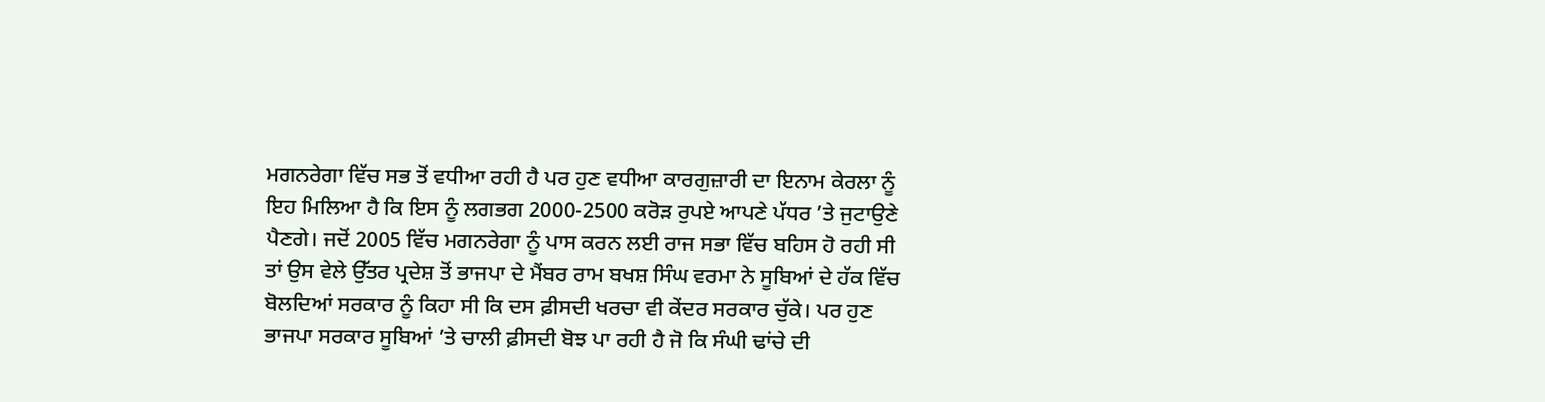ਮਗਨਰੇਗਾ ਵਿੱਚ ਸਭ ਤੋਂ ਵਧੀਆ ਰਹੀ ਹੈ ਪਰ ਹੁਣ ਵਧੀਆ ਕਾਰਗੁਜ਼ਾਰੀ ਦਾ ਇਨਾਮ ਕੇਰਲਾ ਨੂੰ ਇਹ ਮਿਲਿਆ ਹੈ ਕਿ ਇਸ ਨੂੰ ਲਗਭਗ 2000-2500 ਕਰੋੜ ਰੁਪਏ ਆਪਣੇ ਪੱਧਰ ’ਤੇ ਜੁਟਾਉਣੇ ਪੈਣਗੇ। ਜਦੋਂ 2005 ਵਿੱਚ ਮਗਨਰੇਗਾ ਨੂੰ ਪਾਸ ਕਰਨ ਲਈ ਰਾਜ ਸਭਾ ਵਿੱਚ ਬਹਿਸ ਹੋ ਰਹੀ ਸੀ ਤਾਂ ਉਸ ਵੇਲੇ ਉੱਤਰ ਪ੍ਰਦੇਸ਼ ਤੋਂ ਭਾਜਪਾ ਦੇ ਮੈਂਬਰ ਰਾਮ ਬਖਸ਼ ਸਿੰਘ ਵਰਮਾ ਨੇ ਸੂਬਿਆਂ ਦੇ ਹੱਕ ਵਿੱਚ ਬੋਲਦਿਆਂ ਸਰਕਾਰ ਨੂੰ ਕਿਹਾ ਸੀ ਕਿ ਦਸ ਫ਼ੀਸਦੀ ਖਰਚਾ ਵੀ ਕੇਂਦਰ ਸਰਕਾਰ ਚੁੱਕੇ। ਪਰ ਹੁਣ ਭਾਜਪਾ ਸਰਕਾਰ ਸੂਬਿਆਂ ’ਤੇ ਚਾਲੀ ਫ਼ੀਸਦੀ ਬੋਝ ਪਾ ਰਹੀ ਹੈ ਜੋ ਕਿ ਸੰਘੀ ਢਾਂਚੇ ਦੀ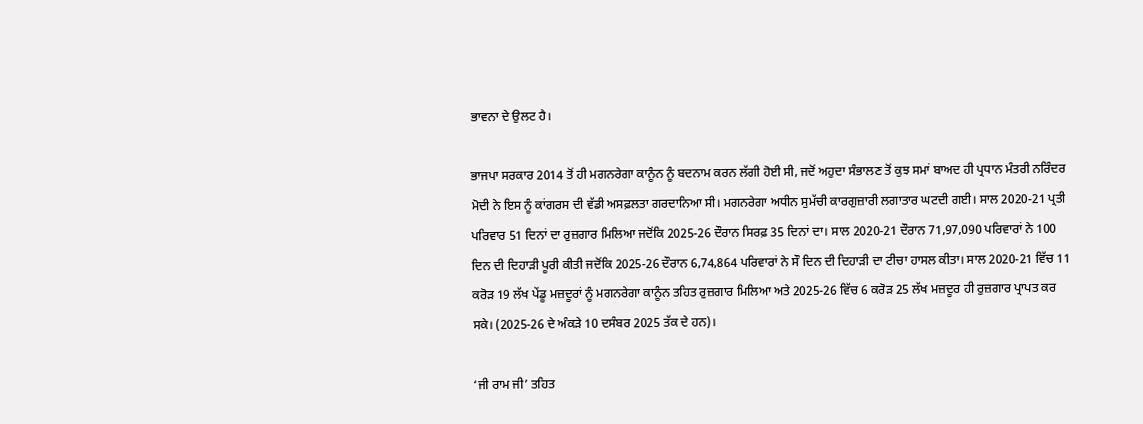ਭਾਵਨਾ ਦੇ ਉਲਟ ਹੈ।

ਭਾਜਪਾ ਸਰਕਾਰ 2014 ਤੋਂ ਹੀ ਮਗਨਰੇਗਾ ਕਾਨੂੰਨ ਨੂੰ ਬਦਨਾਮ ਕਰਨ ਲੱਗੀ ਹੋਈ ਸੀ, ਜਦੋਂ ਅਹੁਦਾ ਸੰਭਾਲਣ ਤੋਂ ਕੁਝ ਸਮਾਂ ਬਾਅਦ ਹੀ ਪ੍ਰਧਾਨ ਮੰਤਰੀ ਨਰਿੰਦਰ ਮੋਦੀ ਨੇ ਇਸ ਨੂੰ ਕਾਂਗਰਸ ਦੀ ਵੱਡੀ ਅਸਫ਼ਲਤਾ ਗਰਦਾਨਿਆ ਸੀ। ਮਗਨਰੇਗਾ ਅਧੀਨ ਸੁਮੱਚੀ ਕਾਰਗੁਜ਼ਾਰੀ ਲਗਾਤਾਰ ਘਟਦੀ ਗਈ। ਸਾਲ 2020-21 ਪ੍ਰਤੀ ਪਰਿਵਾਰ 51 ਦਿਨਾਂ ਦਾ ਰੁਜ਼ਗਾਰ ਮਿਲਿਆ ਜਦੋਂਕਿ 2025-26 ਦੌਰਾਨ ਸਿਰਫ਼ 35 ਦਿਨਾਂ ਦਾ। ਸਾਲ 2020-21 ਦੌਰਾਨ 71,97,090 ਪਰਿਵਾਰਾਂ ਨੇ 100 ਦਿਨ ਦੀ ਦਿਹਾੜੀ ਪੂਰੀ ਕੀਤੀ ਜਦੋਂਕਿ 2025-26 ਦੌਰਾਨ 6,74,864 ਪਰਿਵਾਰਾਂ ਨੇ ਸੌ ਦਿਨ ਦੀ ਦਿਹਾੜੀ ਦਾ ਟੀਚਾ ਹਾਸਲ ਕੀਤਾ। ਸਾਲ 2020-21 ਵਿੱਚ 11 ਕਰੋੜ 19 ਲੱਖ ਪੇਂਡੂ ਮਜ਼ਦੂਰਾਂ ਨੂੰ ਮਗਨਰੇਗਾ ਕਾਨੂੰਨ ਤਹਿਤ ਰੁਜ਼ਗਾਰ ਮਿਲਿਆ ਅਤੇ 2025-26 ਵਿੱਚ 6 ਕਰੋੜ 25 ਲੱਖ ਮਜ਼ਦੂਰ ਹੀ ਰੁਜ਼ਗਾਰ ਪ੍ਰਾਪਤ ਕਰ ਸਕੇ। (2025-26 ਦੇ ਅੰਕੜੇ 10 ਦਸੰਬਰ 2025 ਤੱਕ ਦੇ ਹਨ)।

‘ਜੀ ਰਾਮ ਜੀ’ ਤਹਿਤ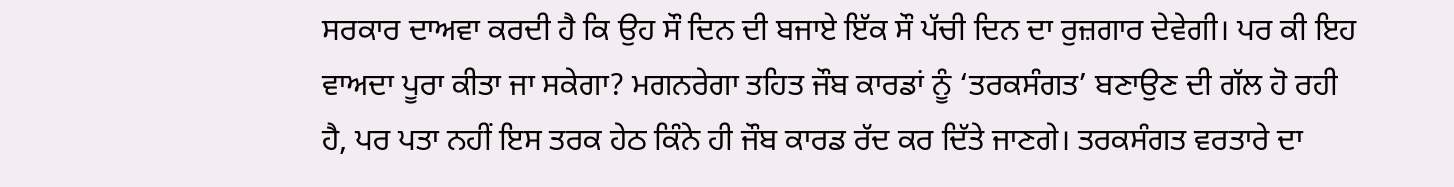ਸਰਕਾਰ ਦਾਅਵਾ ਕਰਦੀ ਹੈ ਕਿ ਉਹ ਸੌ ਦਿਨ ਦੀ ਬਜਾਏ ਇੱਕ ਸੌ ਪੱਚੀ ਦਿਨ ਦਾ ਰੁਜ਼ਗਾਰ ਦੇਵੇਗੀ। ਪਰ ਕੀ ਇਹ ਵਾਅਦਾ ਪੂਰਾ ਕੀਤਾ ਜਾ ਸਕੇਗਾ? ਮਗਨਰੇਗਾ ਤਹਿਤ ਜੌਬ ਕਾਰਡਾਂ ਨੂੰ ‘ਤਰਕਸੰਗਤ’ ਬਣਾਉਣ ਦੀ ਗੱਲ ਹੋ ਰਹੀ ਹੈ, ਪਰ ਪਤਾ ਨਹੀਂ ਇਸ ਤਰਕ ਹੇਠ ਕਿੰਨੇ ਹੀ ਜੌਬ ਕਾਰਡ ਰੱਦ ਕਰ ਦਿੱਤੇ ਜਾਣਗੇ। ਤਰਕਸੰਗਤ ਵਰਤਾਰੇ ਦਾ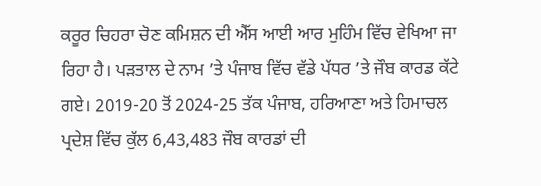ਕਰੂਰ ਚਿਹਰਾ ਚੋਣ ਕਮਿਸ਼ਨ ਦੀ ਐੱਸ ਆਈ ਆਰ ਮੁਹਿੰਮ ਵਿੱਚ ਵੇਖਿਆ ਜਾ ਰਿਹਾ ਹੈ। ਪੜਤਾਲ ਦੇ ਨਾਮ ’ਤੇ ਪੰਜਾਬ ਵਿੱਚ ਵੱਡੇ ਪੱਧਰ ’ਤੇ ਜੌਬ ਕਾਰਡ ਕੱਟੇ ਗਏ। 2019-20 ਤੋਂ 2024-25 ਤੱਕ ਪੰਜਾਬ, ਹਰਿਆਣਾ ਅਤੇ ਹਿਮਾਚਲ ਪ੍ਰਦੇਸ਼ ਵਿੱਚ ਕੁੱਲ 6,43,483 ਜੌਬ ਕਾਰਡਾਂ ਦੀ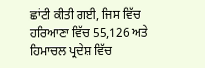ਛਾਂਟੀ ਕੀਤੀ ਗਈ, ਜਿਸ ਵਿੱਚ ਹਰਿਆਣਾ ਵਿੱਚ 55,126 ਅਤੇ ਹਿਮਾਚਲ ਪ੍ਰਦੇਸ਼ ਵਿੱਚ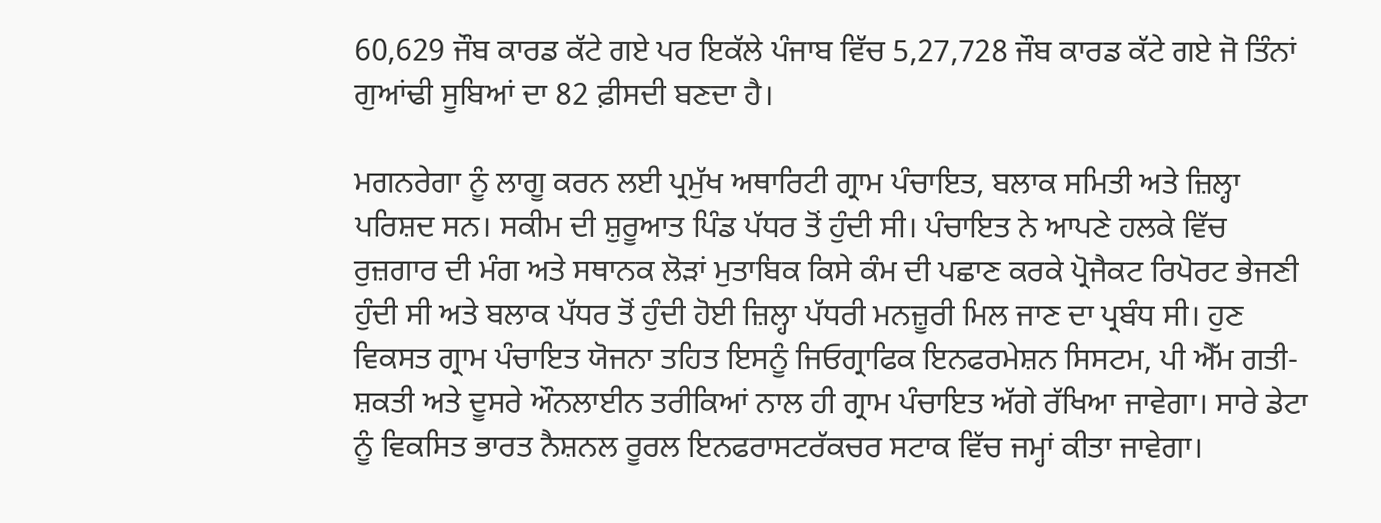60,629 ਜੌਬ ਕਾਰਡ ਕੱਟੇ ਗਏ ਪਰ ਇਕੱਲੇ ਪੰਜਾਬ ਵਿੱਚ 5,27,728 ਜੌਬ ਕਾਰਡ ਕੱਟੇ ਗਏ ਜੋ ਤਿੰਨਾਂ ਗੁਆਂਢੀ ਸੂਬਿਆਂ ਦਾ 82 ਫ਼ੀਸਦੀ ਬਣਦਾ ਹੈ।

ਮਗਨਰੇਗਾ ਨੂੰ ਲਾਗੂ ਕਰਨ ਲਈ ਪ੍ਰਮੁੱਖ ਅਥਾਰਿਟੀ ਗ੍ਰਾਮ ਪੰਚਾਇਤ, ਬਲਾਕ ਸਮਿਤੀ ਅਤੇ ਜ਼ਿਲ੍ਹਾ ਪਰਿਸ਼ਦ ਸਨ। ਸਕੀਮ ਦੀ ਸ਼ੁਰੂਆਤ ਪਿੰਡ ਪੱਧਰ ਤੋਂ ਹੁੰਦੀ ਸੀ। ਪੰਚਾਇਤ ਨੇ ਆਪਣੇ ਹਲਕੇ ਵਿੱਚ ਰੁਜ਼ਗਾਰ ਦੀ ਮੰਗ ਅਤੇ ਸਥਾਨਕ ਲੋੜਾਂ ਮੁਤਾਬਿਕ ਕਿਸੇ ਕੰਮ ਦੀ ਪਛਾਣ ਕਰਕੇ ਪ੍ਰੋਜੈਕਟ ਰਿਪੋਰਟ ਭੇਜਣੀ ਹੁੰਦੀ ਸੀ ਅਤੇ ਬਲਾਕ ਪੱਧਰ ਤੋਂ ਹੁੰਦੀ ਹੋਈ ਜ਼ਿਲ੍ਹਾ ਪੱਧਰੀ ਮਨਜ਼ੂਰੀ ਮਿਲ ਜਾਣ ਦਾ ਪ੍ਰਬੰਧ ਸੀ। ਹੁਣ ਵਿਕਸਤ ਗ੍ਰਾਮ ਪੰਚਾਇਤ ਯੋਜਨਾ ਤਹਿਤ ਇਸਨੂੰ ਜਿਓਗ੍ਰਾਫਿਕ ਇਨਫਰਮੇਸ਼ਨ ਸਿਸਟਮ, ਪੀ ਐੱਮ ਗਤੀ-ਸ਼ਕਤੀ ਅਤੇ ਦੂਸਰੇ ਔਨਲਾਈਨ ਤਰੀਕਿਆਂ ਨਾਲ ਹੀ ਗ੍ਰਾਮ ਪੰਚਾਇਤ ਅੱਗੇ ਰੱਖਿਆ ਜਾਵੇਗਾ। ਸਾਰੇ ਡੇਟਾ ਨੂੰ ਵਿਕਸਿਤ ਭਾਰਤ ਨੈਸ਼ਨਲ ਰੂਰਲ ਇਨਫਰਾਸਟਰੱਕਚਰ ਸਟਾਕ ਵਿੱਚ ਜਮ੍ਹਾਂ ਕੀਤਾ ਜਾਵੇਗਾ।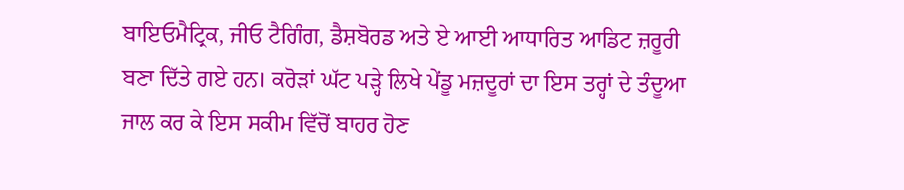ਬਾਇਓਮੈਟ੍ਰਿਕ, ਜੀਓ ਟੈਗਿੰਗ, ਡੈਸ਼ਬੋਰਡ ਅਤੇ ਏ ਆਈ ਆਧਾਰਿਤ ਆਡਿਟ ਜ਼ਰੂਰੀ ਬਣਾ ਦਿੱਤੇ ਗਏ ਹਨ। ਕਰੋੜਾਂ ਘੱਟ ਪੜ੍ਹੇ ਲਿਖੇ ਪੇਂਡੂ ਮਜ਼ਦੂਰਾਂ ਦਾ ਇਸ ਤਰ੍ਹਾਂ ਦੇ ਤੰਦੂਆ ਜਾਲ ਕਰ ਕੇ ਇਸ ਸਕੀਮ ਵਿੱਚੋਂ ਬਾਹਰ ਹੋਣ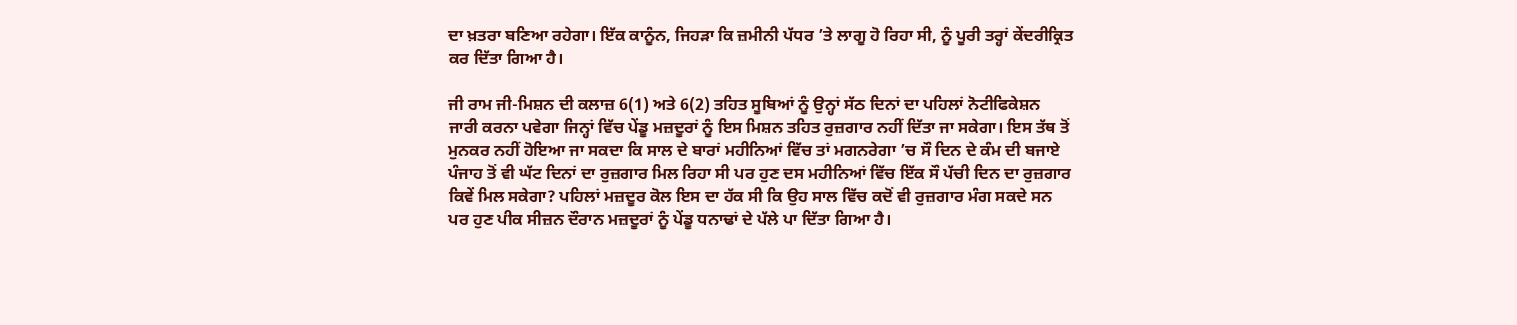ਦਾ ਖ਼ਤਰਾ ਬਣਿਆ ਰਹੇਗਾ। ਇੱਕ ਕਾਨੂੰਨ, ਜਿਹੜਾ ਕਿ ਜ਼ਮੀਨੀ ਪੱਧਰ ’ਤੇ ਲਾਗੂ ਹੋ ਰਿਹਾ ਸੀ, ਨੂੰ ਪੂਰੀ ਤਰ੍ਹਾਂ ਕੇਂਦਰੀਕ੍ਰਿਤ ਕਰ ਦਿੱਤਾ ਗਿਆ ਹੈ।

ਜੀ ਰਾਮ ਜੀ-ਮਿਸ਼ਨ ਦੀ ਕਲਾਜ਼ 6(1) ਅਤੇ 6(2) ਤਹਿਤ ਸੂਬਿਆਂ ਨੂੰ ਉਨ੍ਹਾਂ ਸੱਠ ਦਿਨਾਂ ਦਾ ਪਹਿਲਾਂ ਨੋਟੀਫਿਕੇਸ਼ਨ ਜਾਰੀ ਕਰਨਾ ਪਵੇਗਾ ਜਿਨ੍ਹਾਂ ਵਿੱਚ ਪੇਂਡੂ ਮਜ਼ਦੂਰਾਂ ਨੂੰ ਇਸ ਮਿਸ਼ਨ ਤਹਿਤ ਰੁਜ਼ਗਾਰ ਨਹੀਂ ਦਿੱਤਾ ਜਾ ਸਕੇਗਾ। ਇਸ ਤੱਥ ਤੋਂ ਮੁਨਕਰ ਨਹੀਂ ਹੋਇਆ ਜਾ ਸਕਦਾ ਕਿ ਸਾਲ ਦੇ ਬਾਰਾਂ ਮਹੀਨਿਆਂ ਵਿੱਚ ਤਾਂ ਮਗਨਰੇਗਾ ’ਚ ਸੌ ਦਿਨ ਦੇ ਕੰਮ ਦੀ ਬਜਾਏ ਪੰਜਾਹ ਤੋਂ ਵੀ ਘੱਟ ਦਿਨਾਂ ਦਾ ਰੁਜ਼ਗਾਰ ਮਿਲ ਰਿਹਾ ਸੀ ਪਰ ਹੁਣ ਦਸ ਮਹੀਨਿਆਂ ਵਿੱਚ ਇੱਕ ਸੌ ਪੱਚੀ ਦਿਨ ਦਾ ਰੁਜ਼ਗਾਰ ਕਿਵੇਂ ਮਿਲ ਸਕੇਗਾ? ਪਹਿਲਾਂ ਮਜ਼ਦੂਰ ਕੋਲ ਇਸ ਦਾ ਹੱਕ ਸੀ ਕਿ ਉਹ ਸਾਲ ਵਿੱਚ ਕਦੋਂ ਵੀ ਰੁਜ਼ਗਾਰ ਮੰਗ ਸਕਦੇ ਸਨ ਪਰ ਹੁਣ ਪੀਕ ਸੀਜ਼ਨ ਦੌਰਾਨ ਮਜ਼ਦੂਰਾਂ ਨੂੰ ਪੇਂਡੂ ਧਨਾਢਾਂ ਦੇ ਪੱਲੇ ਪਾ ਦਿੱਤਾ ਗਿਆ ਹੈ।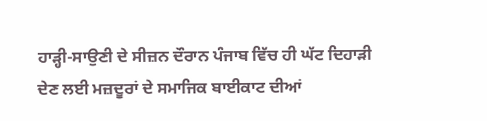ਹਾੜ੍ਹੀ-ਸਾਉਣੀ ਦੇ ਸੀਜ਼ਨ ਦੌਰਾਨ ਪੰਜਾਬ ਵਿੱਚ ਹੀ ਘੱਟ ਦਿਹਾੜੀ ਦੇਣ ਲਈ ਮਜ਼ਦੂਰਾਂ ਦੇ ਸਮਾਜਿਕ ਬਾਈਕਾਟ ਦੀਆਂ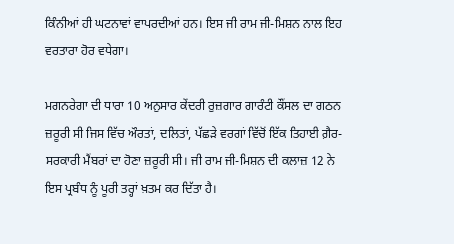ਕਿੰਨੀਆਂ ਹੀ ਘਟਨਾਵਾਂ ਵਾਪਰਦੀਆਂ ਹਨ। ਇਸ ਜੀ ਰਾਮ ਜੀ-ਮਿਸ਼ਨ ਨਾਲ ਇਹ ਵਰਤਾਰਾ ਹੋਰ ਵਧੇਗਾ।

ਮਗਨਰੇਗਾ ਦੀ ਧਾਰਾ 10 ਅਨੁਸਾਰ ਕੇਂਦਰੀ ਰੁਜ਼ਗਾਰ ਗਾਰੰਟੀ ਕੌਂਸਲ ਦਾ ਗਠਨ ਜ਼ਰੂਰੀ ਸੀ ਜਿਸ ਵਿੱਚ ਔਰਤਾਂ, ਦਲਿਤਾਂ, ਪੱਛੜੇ ਵਰਗਾਂ ਵਿੱਚੋਂ ਇੱਕ ਤਿਹਾਈ ਗ਼ੈਰ-ਸਰਕਾਰੀ ਮੈਂਬਰਾਂ ਦਾ ਹੋਣਾ ਜ਼ਰੂਰੀ ਸੀ। ਜੀ ਰਾਮ ਜੀ-ਮਿਸ਼ਨ ਦੀ ਕਲਾਜ਼ 12 ਨੇ ਇਸ ਪ੍ਰਬੰਧ ਨੂੰ ਪੂਰੀ ਤਰ੍ਹਾਂ ਖ਼ਤਮ ਕਰ ਦਿੱਤਾ ਹੈ।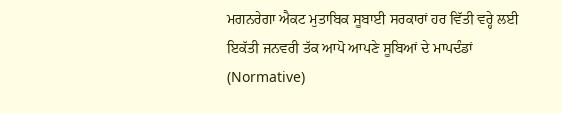ਮਗਨਰੇਗਾ ਐਕਟ ਮੁਤਾਬਿਕ ਸੂਬਾਈ ਸਰਕਾਰਾਂ ਹਰ ਵਿੱਤੀ ਵਰ੍ਹੇ ਲਈ ਇਕੱਤੀ ਜਨਵਰੀ ਤੱਕ ਆਪੋ ਆਪਣੇ ਸੂਬਿਆਂ ਦੇ ਮਾਪਦੰਡਾਂ (Normative)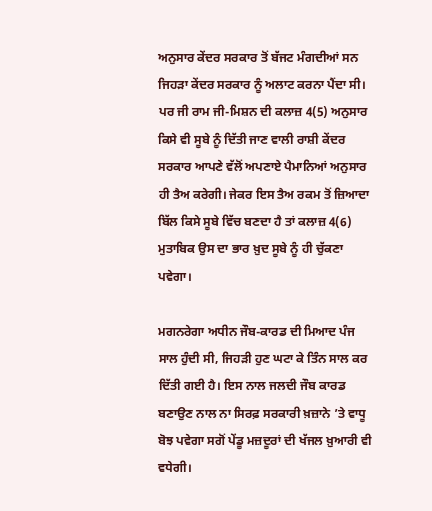ਅਨੁਸਾਰ ਕੇਂਦਰ ਸਰਕਾਰ ਤੋਂ ਬੱਜਟ ਮੰਗਦੀਆਂ ਸਨ ਜਿਹੜਾ ਕੇਂਦਰ ਸਰਕਾਰ ਨੂੰ ਅਲਾਟ ਕਰਨਾ ਪੈਂਦਾ ਸੀ। ਪਰ ਜੀ ਰਾਮ ਜੀ-ਮਿਸ਼ਨ ਦੀ ਕਲਾਜ਼ 4(5) ਅਨੁਸਾਰ ਕਿਸੇ ਵੀ ਸੂਬੇ ਨੂੰ ਦਿੱਤੀ ਜਾਣ ਵਾਲੀ ਰਾਸ਼ੀ ਕੇਂਦਰ ਸਰਕਾਰ ਆਪਣੇ ਵੱਲੋਂ ਅਪਣਾਏ ਪੈਮਾਨਿਆਂ ਅਨੁਸਾਰ ਹੀ ਤੈਅ ਕਰੇਗੀ। ਜੇਕਰ ਇਸ ਤੈਅ ਰਕਮ ਤੋਂ ਜ਼ਿਆਦਾ ਬਿੱਲ ਕਿਸੇ ਸੂਬੇ ਵਿੱਚ ਬਣਦਾ ਹੈ ਤਾਂ ਕਲਾਜ਼ 4(6) ਮੁਤਾਬਿਕ ਉਸ ਦਾ ਭਾਰ ਖ਼ੁਦ ਸੂਬੇ ਨੂੰ ਹੀ ਚੁੱਕਣਾ ਪਵੇਗਾ।

ਮਗਨਰੇਗਾ ਅਧੀਨ ਜੌਬ-ਕਾਰਡ ਦੀ ਮਿਆਦ ਪੰਜ ਸਾਲ ਹੁੰਦੀ ਸੀ, ਜਿਹੜੀ ਹੁਣ ਘਟਾ ਕੇ ਤਿੰਨ ਸਾਲ ਕਰ ਦਿੱਤੀ ਗਈ ਹੈ। ਇਸ ਨਾਲ ਜਲਦੀ ਜੌਬ ਕਾਰਡ ਬਣਾਉਣ ਨਾਲ ਨਾ ਸਿਰਫ਼ ਸਰਕਾਰੀ ਖ਼ਜ਼ਾਨੇ ’ਤੇ ਵਾਧੂ ਬੋਝ ਪਵੇਗਾ ਸਗੋਂ ਪੇਂਡੂ ਮਜ਼ਦੂਰਾਂ ਦੀ ਖੱਜਲ ਖ਼ੁਆਰੀ ਵੀ ਵਧੇਗੀ।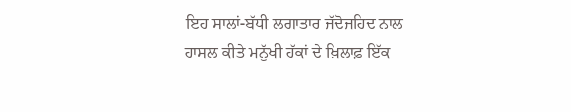ਇਹ ਸਾਲਾਂ-ਬੱਧੀ ਲਗਾਤਾਰ ਜੱਦੋਜਹਿਦ ਨਾਲ ਹਾਸਲ ਕੀਤੇ ਮਨੁੱਖੀ ਹੱਕਾਂ ਦੇ ਖ਼ਿਲਾਫ਼ ਇੱਕ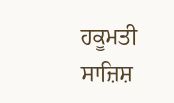ਹਕੂਮਤੀ ਸਾਜ਼ਿਸ਼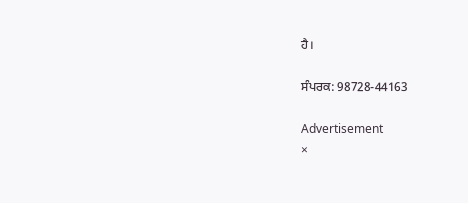ਹੈ।

ਸੰਪਰਕ: 98728-44163

Advertisement
×